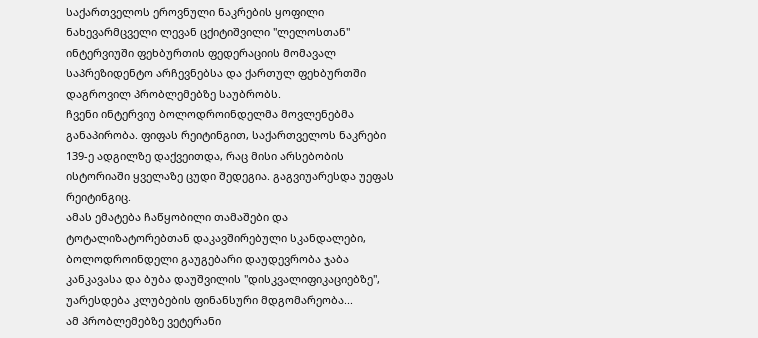საქართველოს ეროვნული ნაკრების ყოფილი ნახევარმცველი ლევან ცქიტიშვილი "ლელოსთან" ინტერვიუში ფეხბურთის ფედერაციის მომავალ საპრეზიდენტო არჩევნებსა და ქართულ ფეხბურთში დაგროვილ პრობლემებზე საუბრობს.
ჩვენი ინტერვიუ ბოლოდროინდელმა მოვლენებმა განაპირობა. ფიფას რეიტინგით, საქართველოს ნაკრები 139-ე ადგილზე დაქვეითდა, რაც მისი არსებობის ისტორიაში ყველაზე ცუდი შედეგია. გაგვიუარესდა უეფას რეიტინგიც.
ამას ემატება ჩაწყობილი თამაშები და ტოტალიზატორებთან დაკავშირებული სკანდალები, ბოლოდროინდელი გაუგებარი დაუდევრობა ჯაბა კანკავასა და ბუბა დაუშვილის "დისკვალიფიკაციებზე", უარესდება კლუბების ფინანსური მდგომარეობა...
ამ პრობლემებზე ვეტერანი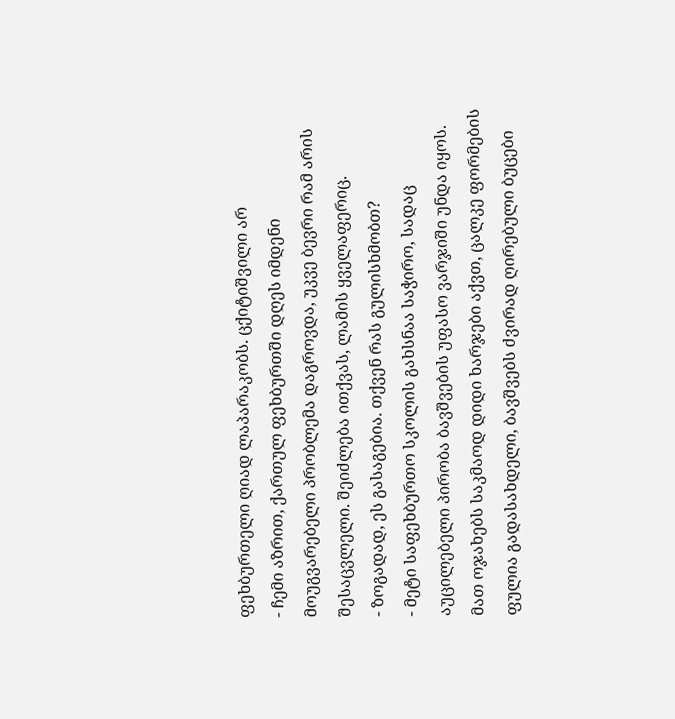ფეხბურთელი ღიად ლაპარაკობს. ცქიტიშვილი არ
- ჩემი აზრით, ქართულ ფეხბურთში დღეს იმდენი მოუგვარებელი პრობლემა დაგროვდა, უკვე ბევრი რამ არის შესაცვლელი. შეიძლება ითქვას, ლამის ყველაფერიც.
- ზოგადად, ეს გასაგებია. თქვენ რას გულისხმობთ?
- მეტი საფეხბურთო სკოლის გახსნაა საჭირო, სადაც აუცილებელი პირობა ბავშვების უფასო ვარჯიში უნდა იყოს. მათ ოჯახებს საკმაოდ დიდი ხარჯები აქვთ, ცალკე ფორმების ფულია გადასახდელი, ბავშვებს ძვირად ღირებული ბუცები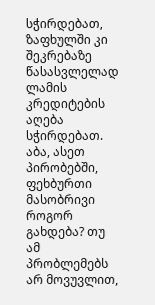სჭირდებათ, ზაფხულში კი შეკრებაზე წასასვლელად ლამის კრედიტების აღება სჭირდებათ. აბა, ასეთ პირობებში, ფეხბურთი მასობრივი როგორ გახდება? თუ ამ პრობლემებს არ მოვუვლით,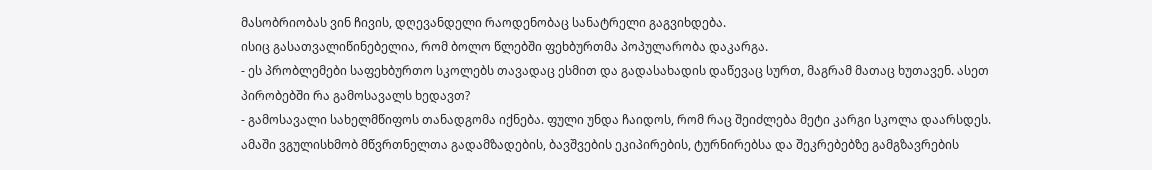მასობრიობას ვინ ჩივის, დღევანდელი რაოდენობაც სანატრელი გაგვიხდება.
ისიც გასათვალიწინებელია, რომ ბოლო წლებში ფეხბურთმა პოპულარობა დაკარგა.
- ეს პრობლემები საფეხბურთო სკოლებს თავადაც ესმით და გადასახადის დაწევაც სურთ, მაგრამ მათაც ხუთავენ. ასეთ პირობებში რა გამოსავალს ხედავთ?
- გამოსავალი სახელმწიფოს თანადგომა იქნება. ფული უნდა ჩაიდოს, რომ რაც შეიძლება მეტი კარგი სკოლა დაარსდეს. ამაში ვგულისხმობ მწვრთნელთა გადამზადების, ბავშვების ეკიპირების, ტურნირებსა და შეკრებებზე გამგზავრების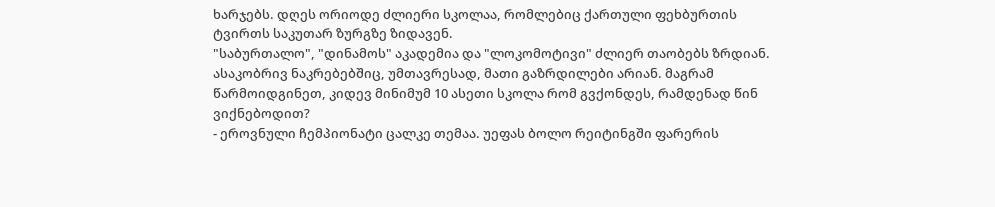ხარჯებს. დღეს ორიოდე ძლიერი სკოლაა, რომლებიც ქართული ფეხბურთის ტვირთს საკუთარ ზურგზე ზიდავენ.
"საბურთალო", "დინამოს" აკადემია და "ლოკომოტივი" ძლიერ თაობებს ზრდიან. ასაკობრივ ნაკრებებშიც, უმთავრესად, მათი გაზრდილები არიან. მაგრამ წარმოიდგინეთ, კიდევ მინიმუმ 10 ასეთი სკოლა რომ გვქონდეს, რამდენად წინ ვიქნებოდით?
- ეროვნული ჩემპიონატი ცალკე თემაა. უეფას ბოლო რეიტინგში ფარერის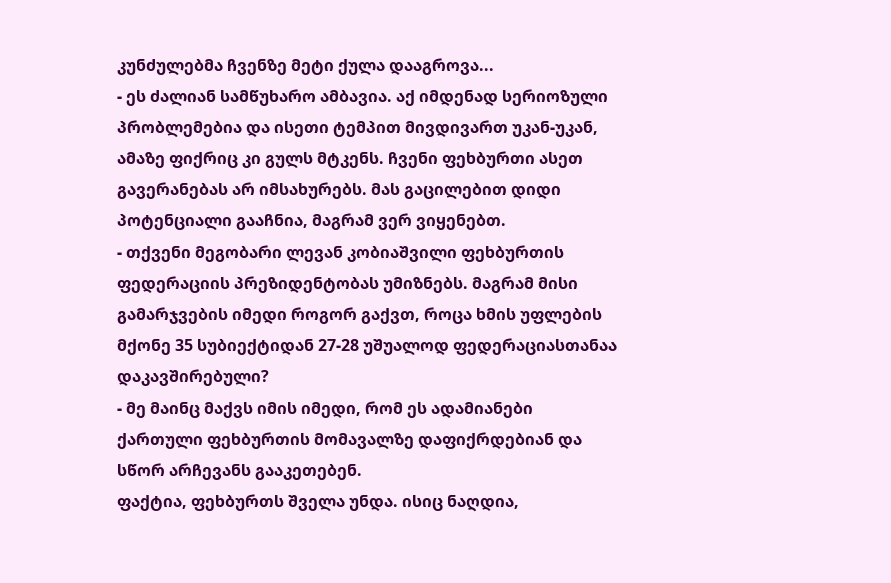კუნძულებმა ჩვენზე მეტი ქულა დააგროვა...
- ეს ძალიან სამწუხარო ამბავია. აქ იმდენად სერიოზული პრობლემებია და ისეთი ტემპით მივდივართ უკან-უკან, ამაზე ფიქრიც კი გულს მტკენს. ჩვენი ფეხბურთი ასეთ გავერანებას არ იმსახურებს. მას გაცილებით დიდი პოტენციალი გააჩნია, მაგრამ ვერ ვიყენებთ.
- თქვენი მეგობარი ლევან კობიაშვილი ფეხბურთის ფედერაციის პრეზიდენტობას უმიზნებს. მაგრამ მისი გამარჯვების იმედი როგორ გაქვთ, როცა ხმის უფლების მქონე 35 სუბიექტიდან 27-28 უშუალოდ ფედერაციასთანაა დაკავშირებული?
- მე მაინც მაქვს იმის იმედი, რომ ეს ადამიანები ქართული ფეხბურთის მომავალზე დაფიქრდებიან და სწორ არჩევანს გააკეთებენ.
ფაქტია, ფეხბურთს შველა უნდა. ისიც ნაღდია,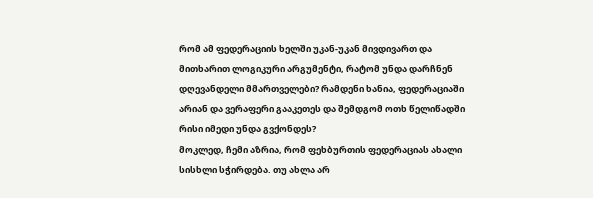რომ ამ ფედერაციის ხელში უკან-უკან მივდივართ და მითხარით ლოგიკური არგუმენტი, რატომ უნდა დარჩნენ დღევანდელი მმართველები? რამდენი ხანია, ფედერაციაში არიან და ვერაფერი გააკეთეს და შემდგომ ოთხ წელიწადში რისი იმედი უნდა გვქონდეს?
მოკლედ, ჩემი აზრია, რომ ფეხბურთის ფედერაციას ახალი სისხლი სჭირდება. თუ ახლა არ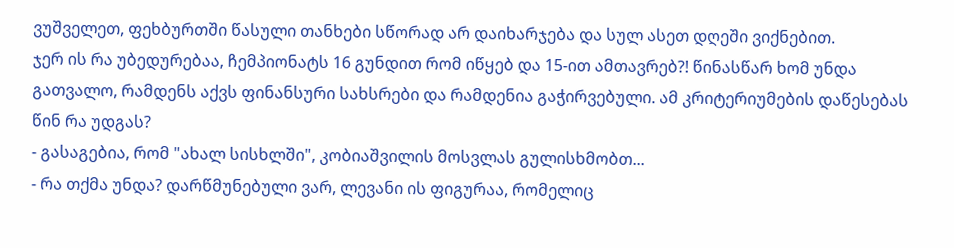ვუშველეთ, ფეხბურთში წასული თანხები სწორად არ დაიხარჯება და სულ ასეთ დღეში ვიქნებით.
ჯერ ის რა უბედურებაა, ჩემპიონატს 16 გუნდით რომ იწყებ და 15-ით ამთავრებ?! წინასწარ ხომ უნდა გათვალო, რამდენს აქვს ფინანსური სახსრები და რამდენია გაჭირვებული. ამ კრიტერიუმების დაწესებას წინ რა უდგას?
- გასაგებია, რომ "ახალ სისხლში", კობიაშვილის მოსვლას გულისხმობთ...
- რა თქმა უნდა? დარწმუნებული ვარ, ლევანი ის ფიგურაა, რომელიც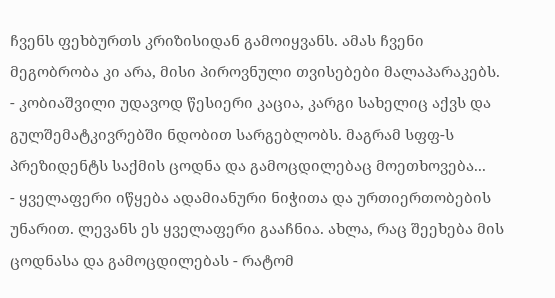ჩვენს ფეხბურთს კრიზისიდან გამოიყვანს. ამას ჩვენი მეგობრობა კი არა, მისი პიროვნული თვისებები მალაპარაკებს.
- კობიაშვილი უდავოდ წესიერი კაცია, კარგი სახელიც აქვს და გულშემატკივრებში ნდობით სარგებლობს. მაგრამ სფფ-ს პრეზიდენტს საქმის ცოდნა და გამოცდილებაც მოეთხოვება...
- ყველაფერი იწყება ადამიანური ნიჭითა და ურთიერთობების უნარით. ლევანს ეს ყველაფერი გააჩნია. ახლა, რაც შეეხება მის ცოდნასა და გამოცდილებას - რატომ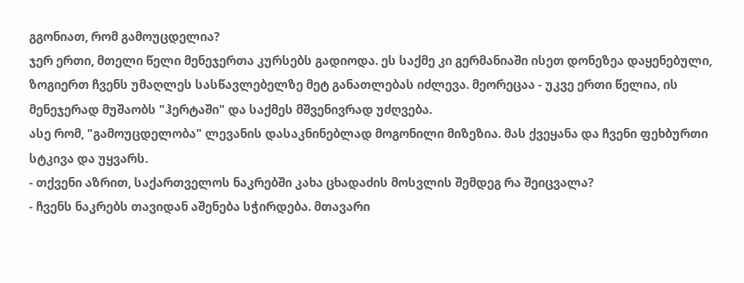გგონიათ, რომ გამოუცდელია?
ჯერ ერთი, მთელი წელი მენეჯერთა კურსებს გადიოდა. ეს საქმე კი გერმანიაში ისეთ დონეზეა დაყენებული, ზოგიერთ ჩვენს უმაღლეს სასწავლებელზე მეტ განათლებას იძლევა. მეორეცაა - უკვე ერთი წელია, ის მენეჯერად მუშაობს "ჰერტაში" და საქმეს მშვენივრად უძღვება.
ასე რომ, "გამოუცდელობა" ლევანის დასაკნინებლად მოგონილი მიზეზია. მას ქვეყანა და ჩვენი ფეხბურთი სტკივა და უყვარს.
- თქვენი აზრით, საქართველოს ნაკრებში კახა ცხადაძის მოსვლის შემდეგ რა შეიცვალა?
- ჩვენს ნაკრებს თავიდან აშენება სჭირდება. მთავარი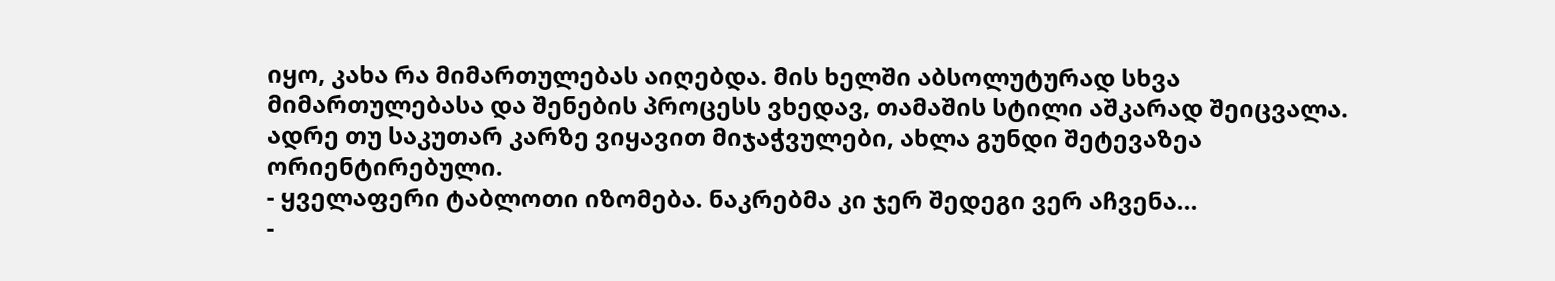იყო, კახა რა მიმართულებას აიღებდა. მის ხელში აბსოლუტურად სხვა მიმართულებასა და შენების პროცესს ვხედავ, თამაშის სტილი აშკარად შეიცვალა. ადრე თუ საკუთარ კარზე ვიყავით მიჯაჭვულები, ახლა გუნდი შეტევაზეა ორიენტირებული.
- ყველაფერი ტაბლოთი იზომება. ნაკრებმა კი ჯერ შედეგი ვერ აჩვენა...
-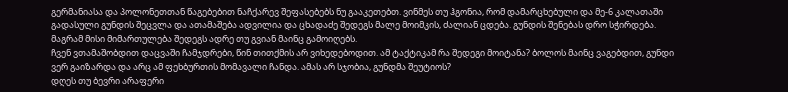გერმანიასა და პოლონეთთან წაგებებით ნაჩქარევ შეფასებებს ნუ გააკეთებთ. ვინმეს თუ ჰგონია, რომ დამარცხებული და მე-6 კალათაში გადასული გუნდის შეცვლა და ათამაშება ადვილია და ცხადაძე შედეგს მალე მოიმკის, ძალიან ცდება. გუნდის შენებას დრო სჭირდება. მაგრამ მისი მიმართულება შედეგს ადრე თუ გვიან მაინც გამოიღებს.
ჩვენ ვთამაშობდით დაცვაში ჩამჯდრები, წინ თითქმის არ ვიხედებოდით. ამ ტაქტიკამ რა შედეგი მოიტანა? ბოლოს მაინც ვაგებდით, გუნდი ვერ გაიზარდა და არც ამ ფეხბურთის მომავალი ჩანდა. ამას არ სჯობია, გუნდმა შეუტიოს?
დღეს თუ ბევრი არაფერი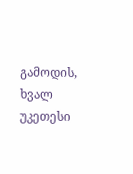გამოდის, ხვალ უკეთესი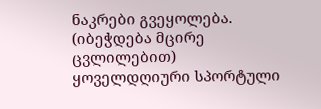ნაკრები გვეყოლება.
(იბეჭდება მცირე ცვლილებით)
ყოველდღიური სპორტული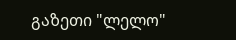გაზეთი "ლელო"